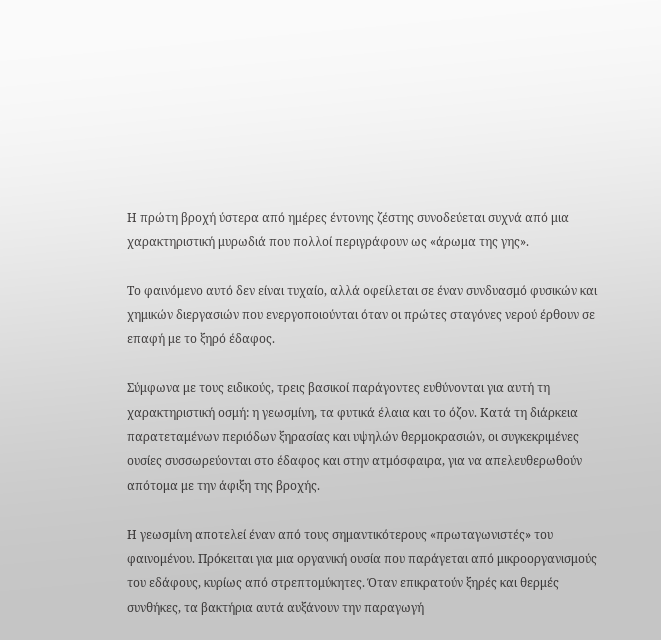Η πρώτη βροχή ύστερα από ημέρες έντονης ζέστης συνοδεύεται συχνά από μια χαρακτηριστική μυρωδιά που πολλοί περιγράφουν ως «άρωμα της γης».

Το φαινόμενο αυτό δεν είναι τυχαίο, αλλά οφείλεται σε έναν συνδυασμό φυσικών και χημικών διεργασιών που ενεργοποιούνται όταν οι πρώτες σταγόνες νερού έρθουν σε επαφή με το ξηρό έδαφος.

Σύμφωνα με τους ειδικούς, τρεις βασικοί παράγοντες ευθύνονται για αυτή τη χαρακτηριστική οσμή: η γεωσμίνη, τα φυτικά έλαια και το όζον. Κατά τη διάρκεια παρατεταμένων περιόδων ξηρασίας και υψηλών θερμοκρασιών, οι συγκεκριμένες ουσίες συσσωρεύονται στο έδαφος και στην ατμόσφαιρα, για να απελευθερωθούν απότομα με την άφιξη της βροχής.

Η γεωσμίνη αποτελεί έναν από τους σημαντικότερους «πρωταγωνιστές» του φαινομένου. Πρόκειται για μια οργανική ουσία που παράγεται από μικροοργανισμούς του εδάφους, κυρίως από στρεπτομύκητες. Όταν επικρατούν ξηρές και θερμές συνθήκες, τα βακτήρια αυτά αυξάνουν την παραγωγή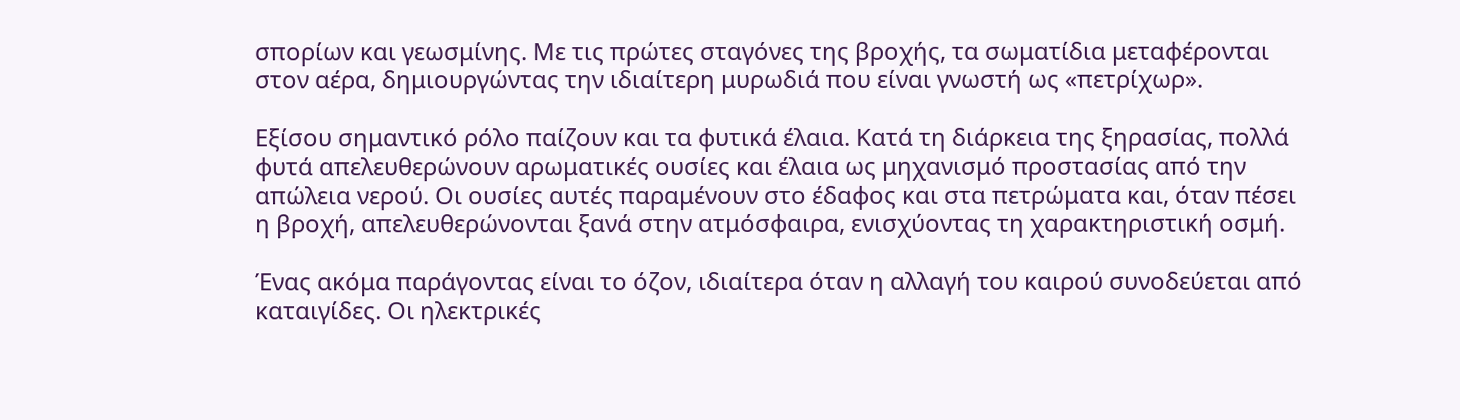σπορίων και γεωσμίνης. Με τις πρώτες σταγόνες της βροχής, τα σωματίδια μεταφέρονται στον αέρα, δημιουργώντας την ιδιαίτερη μυρωδιά που είναι γνωστή ως «πετρίχωρ».

Εξίσου σημαντικό ρόλο παίζουν και τα φυτικά έλαια. Κατά τη διάρκεια της ξηρασίας, πολλά φυτά απελευθερώνουν αρωματικές ουσίες και έλαια ως μηχανισμό προστασίας από την απώλεια νερού. Οι ουσίες αυτές παραμένουν στο έδαφος και στα πετρώματα και, όταν πέσει η βροχή, απελευθερώνονται ξανά στην ατμόσφαιρα, ενισχύοντας τη χαρακτηριστική οσμή.

Ένας ακόμα παράγοντας είναι το όζον, ιδιαίτερα όταν η αλλαγή του καιρού συνοδεύεται από καταιγίδες. Οι ηλεκτρικές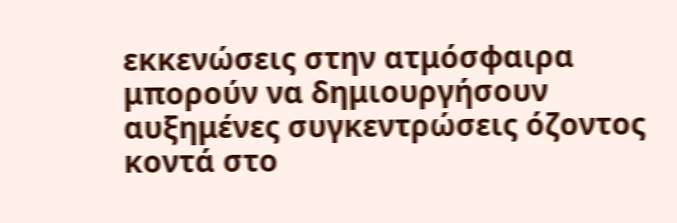εκκενώσεις στην ατμόσφαιρα μπορούν να δημιουργήσουν αυξημένες συγκεντρώσεις όζοντος κοντά στο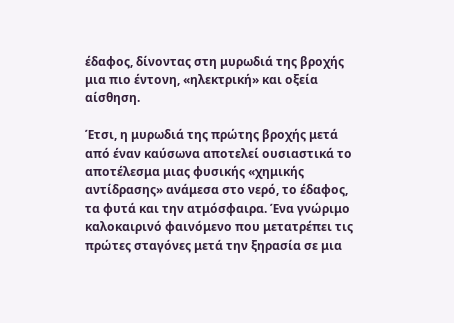έδαφος, δίνοντας στη μυρωδιά της βροχής μια πιο έντονη, «ηλεκτρική» και οξεία αίσθηση.

Έτσι, η μυρωδιά της πρώτης βροχής μετά από έναν καύσωνα αποτελεί ουσιαστικά το αποτέλεσμα μιας φυσικής «χημικής αντίδρασης» ανάμεσα στο νερό, το έδαφος, τα φυτά και την ατμόσφαιρα. Ένα γνώριμο καλοκαιρινό φαινόμενο που μετατρέπει τις πρώτες σταγόνες μετά την ξηρασία σε μια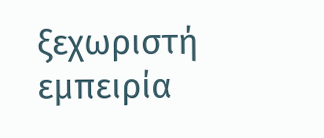ξεχωριστή εμπειρία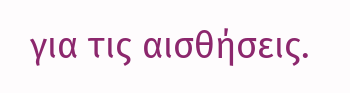για τις αισθήσεις.